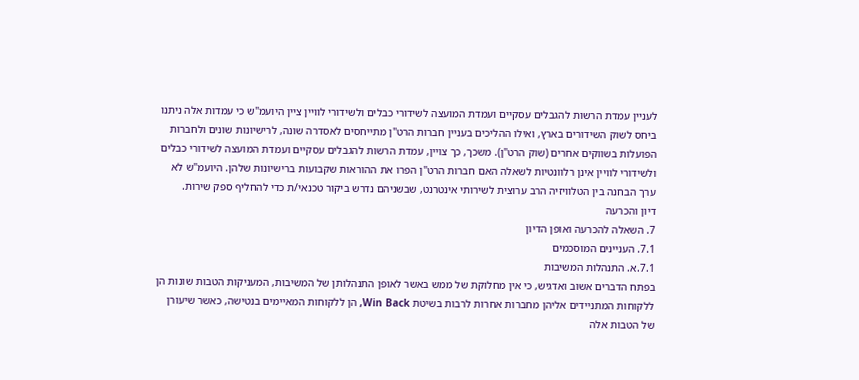לעניין עמדת הרשות להגבלים עסקיים ועמדת המועצה לשידורי כבלים ולשידורי לוויין ציין היועמ"ש כי עמדות אלה ניתנו ביחס לשוק השידורים בארץ, ואילו ההליכים בעניין חברות הרט"ן מתייחסים לאסדרה שונה, לרישיונות שונים ולחברות הפועלות בשווקים אחרים (שוק הרט"ן). משכך, כך צויין, עמדת הרשות להגבלים עסקיים ועמדת המועצה לשידורי כבלים ולשידורי לוויין אינן רלוונטיות לשאלה האם חברות הרט"ן הפרו את ההוראות שקבועות ברישיונות שלהן. היועמ"ש לא ערך הבחנה בין הטלוויזיה הרב ערוצית לשירותי אינטרנט, שבשניהם נדרש ביקור טכנאי/ת כדי להחליף ספק שירות.
דיון והכרעה
7. השאלה להכרעה ואופן הדיון
7.1. העניינים המוסכמים
7.1.א. התנהלות המשיבות
בפתח הדברים אשוב ואדגיש, כי אין מחלוקת של ממש באשר לאופן התנהלותן של המשיבות, המעניקות הטבות שונות הן ללקוחות המתניידים אליהן מחברות אחרות לרבות בשיטת Win Back, הן ללקוחות המאיימים בנטישה, כאשר שיעורן של הטבות אלה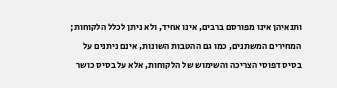ותנאיהן אינו מפורסם ברבים, אינו אחיד, ולא ניתן לכלל הלקוחות; המחירים המשתנים, כמו גם ההטבות השונות, אינם ניתנים על בסיס דפוסי הצריכה והשימוש של הלקוחות, אלא על בסיס כושר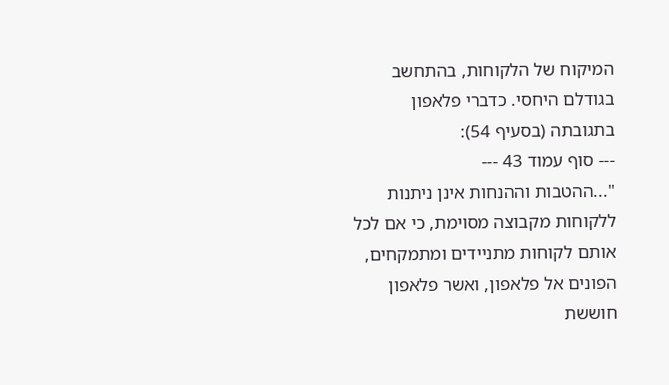המיקוח של הלקוחות, בהתחשב בגודלם היחסי. כדברי פלאפון בתגובתה (בסעיף 54):
--- סוף עמוד 43 ---
"...ההטבות וההנחות אינן ניתנות ללקוחות מקבוצה מסוימת, כי אם לכל אותם לקוחות מתניידים ומתמקחים, הפונים אל פלאפון, ואשר פלאפון חוששת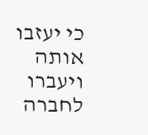כי יעזבו אותה ויעברו לחברה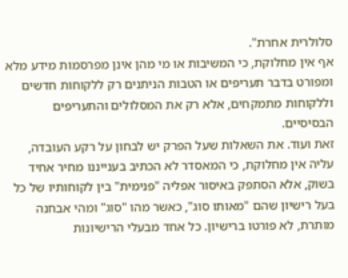סלולרית אחרת".
אף אין מחלוקת, כי המשיבות או מי מהן אינן מפרסמות מידע מלא ומפורט בדבר תעריפים או הטבות הניתנים רק ללקוחות חדשים וללקוחות מתמקחים, אלא רק את המסלולים והתעריפים הבסיסיים.
זאת ועוד. את השאלות שעל הפרק יש לבחון על רקע העובדה, עליה אין מחלוקת, כי המאסדר לא הכתיב בענייננו מחיר אחיד בשוק, אלא הסתפק באיסור אפליה "פנימית" בין לקוחותיו של כל בעל רישיון שהם "מאותו סוג", כאשר מהו "סוג" ומהי אבחנה מותרת, לא פורטו ברישיון. כל אחד מבעלי הרישיונות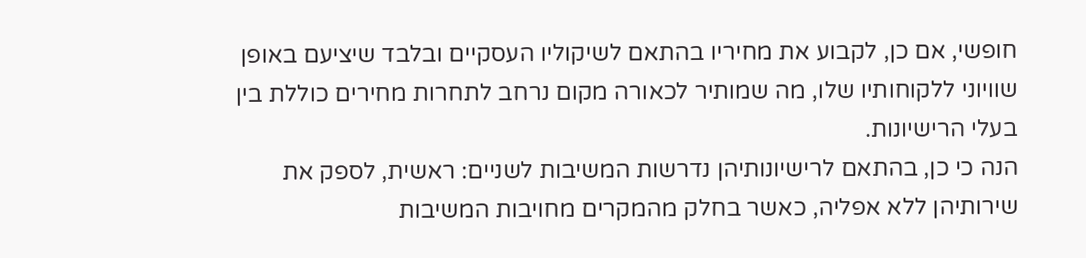חופשי, אם כן, לקבוע את מחיריו בהתאם לשיקוליו העסקיים ובלבד שיציעם באופן שוויוני ללקוחותיו שלו, מה שמותיר לכאורה מקום נרחב לתחרות מחירים כוללת בין בעלי הרישיונות.
הנה כי כן, בהתאם לרישיונותיהן נדרשות המשיבות לשניים: ראשית, לספק את שירותיהן ללא אפליה, כאשר בחלק מהמקרים מחויבות המשיבות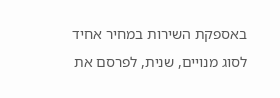באספקת השירות במחיר אחיד לסוג מנויים, שנית, לפרסם את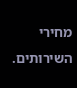מחירי השירותים.